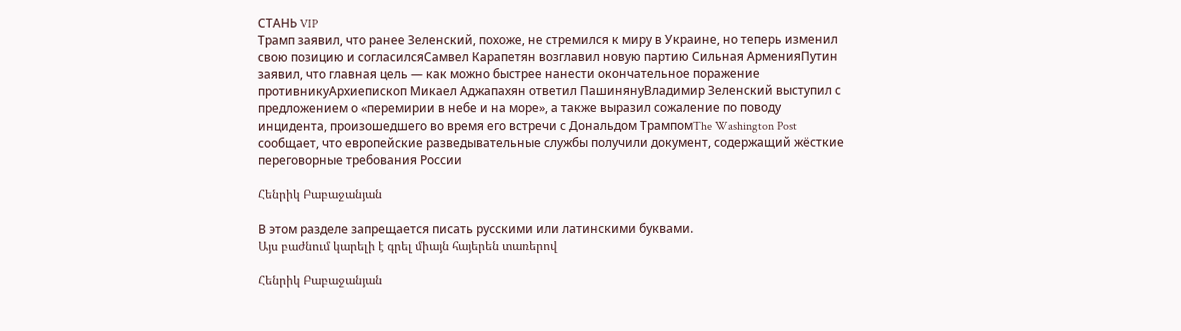СТАНЬ VIP
Трамп заявил, что ранее Зеленский, похоже, не стремился к миру в Украине, но теперь изменил свою позицию и согласилсяСамвел Карапетян возглавил новую партию Сильная АрменияПутин заявил, что главная цель — как можно быстрее нанести окончательное поражение противникуАрхиепископ Микаел Аджапахян ответил ПашинянуВладимир Зеленский выступил с предложением о «перемирии в небе и на море», а также выразил сожаление по поводу инцидента, произошедшего во время его встречи с Дональдом ТрампомThe Washington Post сообщает, что европейские разведывательные службы получили документ, содержащий жёсткие переговорные требования России

Հենրիկ Բաբաջանյան

В этом разделе запрещается писать русскими или латинскими буквами.
Այս բաժնում կարելի է գրել միայն հայերեն տառերով

Հենրիկ Բաբաջանյան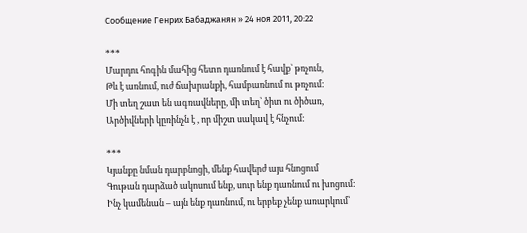Сообщение Генрих Бабаджанян » 24 ноя 2011, 20:22

***
Մարդու հոգին մահից հետո դառնում է հավք` թռչուն,
Թև է առնում, ուժ ճախրանքի, համբառնում ու թռչում:
Մի տեղ շատ են ագռավները, մի տեղ՝ ծիտ ու ծիծառ,
Արծիվների կըռինչն է , որ միշտ սակավ է հնչում:

***
Կյանքը նման դարբնոցի, մենք հավերժ այս հնոցում
Գութան դարձած ակոսում ենք, սուր ենք դառնում ու խոցում:
Ինչ կամենան – այն ենք դառնում, ու երբեք չենք առարկում՝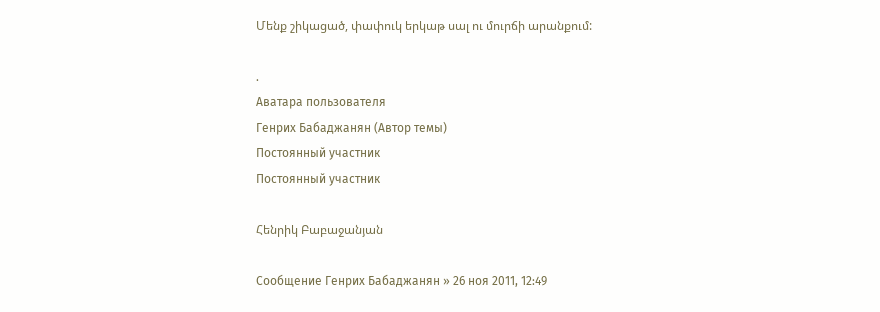Մենք շիկացած, փափուկ երկաթ սալ ու մուրճի արանքում:

.
Аватара пользователя
Генрих Бабаджанян (Автор темы)
Постоянный участник
Постоянный участник

Հենրիկ Բաբաջանյան

Сообщение Генрих Бабаджанян » 26 ноя 2011, 12:49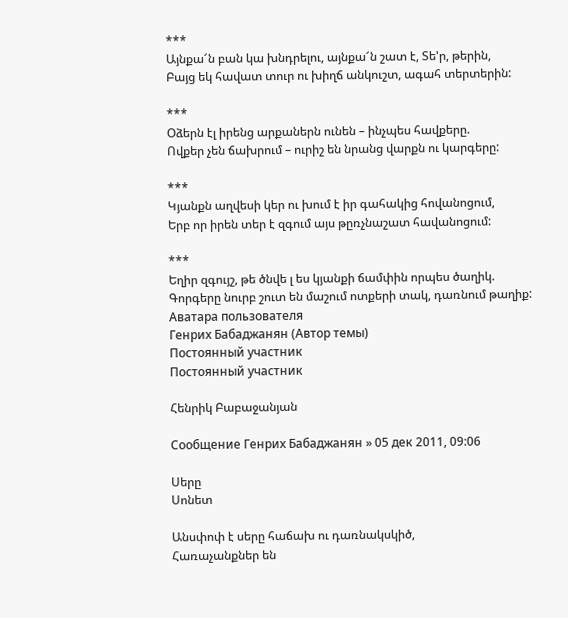***
Այնքա՜ն բան կա խնդրելու, այնքա՜ն շատ է, Տե'ր, թերին,
Բայց եկ հավատ տուր ու խիղճ անկուշտ, ագահ տերտերին:

***
Օձերն էլ իրենց արքաներն ունեն – ինչպես հավքերը.
Ովքեր չեն ճախրում – ուրիշ են նրանց վարքն ու կարգերը:

***
Կյանքն աղվեսի կեր ու խում է իր գահակից հովանոցում,
Երբ որ իրեն տեր է զգում այս թըռչնաշատ հավանոցում:

***
Եղիր զգույշ, թե ծնվե լ ես կյանքի ճամփին որպես ծաղիկ.
Գորգերը նուրբ շուտ են մաշում ոտքերի տակ, դառնում թաղիք:
Аватара пользователя
Генрих Бабаджанян (Автор темы)
Постоянный участник
Постоянный участник

Հենրիկ Բաբաջանյան

Сообщение Генрих Бабаджанян » 05 дек 2011, 09:06

Սերը
Սոնետ

Անսփոփ է սերը հաճախ ու դառնակսկիծ,
Հառաչանքներ են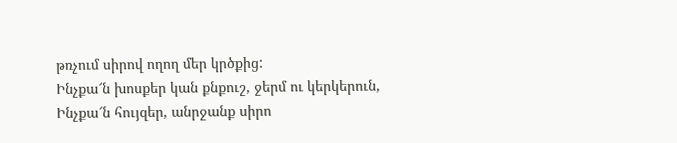թռչում սիրով ողող մեր կրծքից:
Ինչքա՜ն խոսքեր կան քնքուշ, ջերմ ու կերկերուն,
Ինչքա՜ն հույզեր, անրջանք սիրո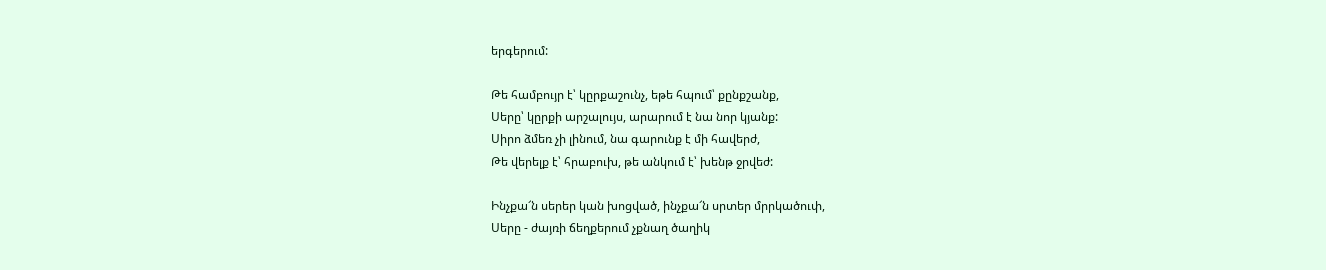երգերում:

Թե համբույր է՝ կըրքաշունչ, եթե հպում՝ քընքշանք,
Սերը՝ կըրքի արշալույս, արարում է նա նոր կյանք:
Սիրո ձմեռ չի լինում, նա գարունք է մի հավերժ,
Թե վերելք է՝ հրաբուխ, թե անկում է՝ խենթ ջրվեժ:

Ինչքա՜ն սերեր կան խոցված, ինչքա՜ն սրտեր մրրկածուփ,
Սերը - ժայռի ճեղքերում չքնաղ ծաղիկ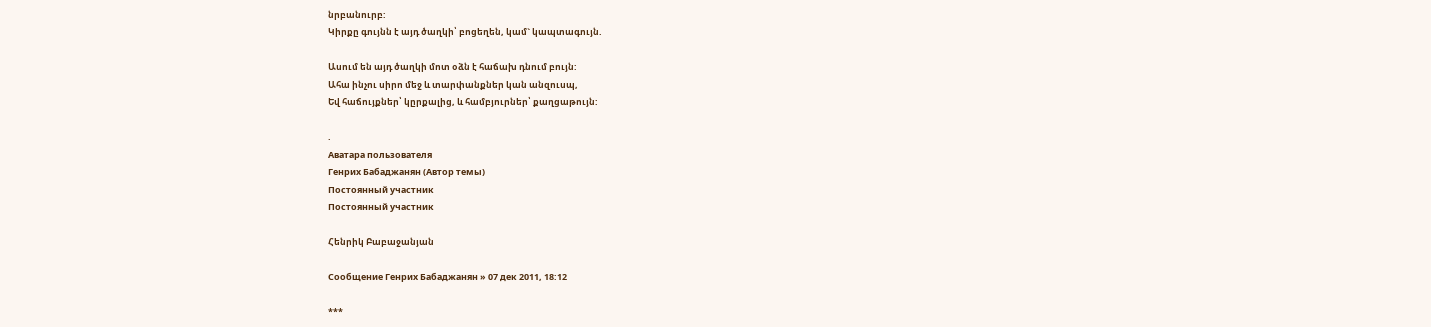նրբանուրբ:
Կիրքը գույնն է այդ ծաղկի՝ բոցեղեն, կամ` կապտագույն.

Ասում են այդ ծաղկի մոտ օձն է հաճախ դնում բույն:
Ահա ինչու սիրո մեջ և տարփանքներ կան անզուսպ,
Եվ հաճույքներ՝ կըրքալից, և համբյուրներ՝ քաղցաթույն:

.
Аватара пользователя
Генрих Бабаджанян (Автор темы)
Постоянный участник
Постоянный участник

Հենրիկ Բաբաջանյան

Сообщение Генрих Бабаджанян » 07 дек 2011, 18:12

***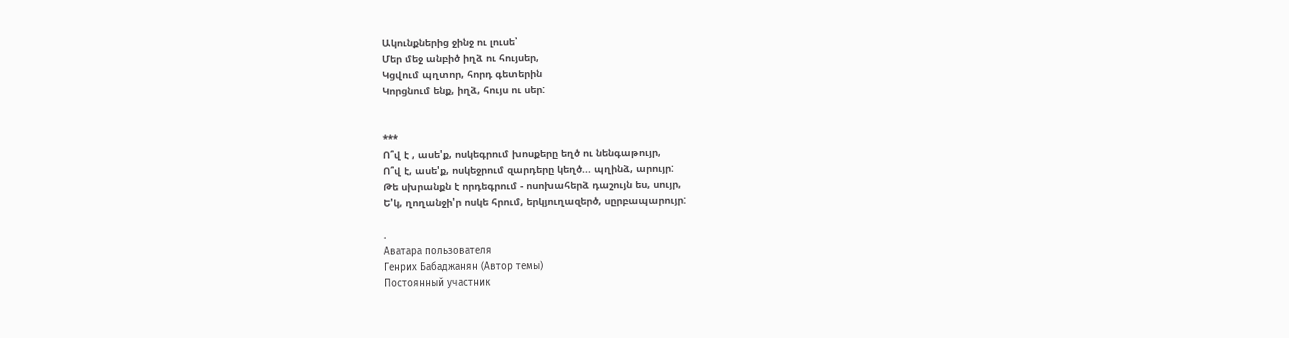Ակունքներից ջինջ ու լուսե՝
Մեր մեջ անբիծ իղձ ու հույսեր,
Կցվում պղտոր, հորդ գետերին
Կորցնում ենք, իղձ, հույս ու սեր:


***
Ո՞վ է , ասե'ք, ոսկեգրում խոսքերը եղծ ու նենգաթույր,
Ո՞վ է, ասե'ք, ոսկեջրում զարդերը կեղծ... պղինձ, արույր:
Թե սխրանքն է որդեգրում - ոսոխահերձ դաշույն ես, սույր,
Ե'կ, ղողանջի'ր ոսկե հրում, երկյուղազերծ, սըրբապարույր:

.
Аватара пользователя
Генрих Бабаджанян (Автор темы)
Постоянный участник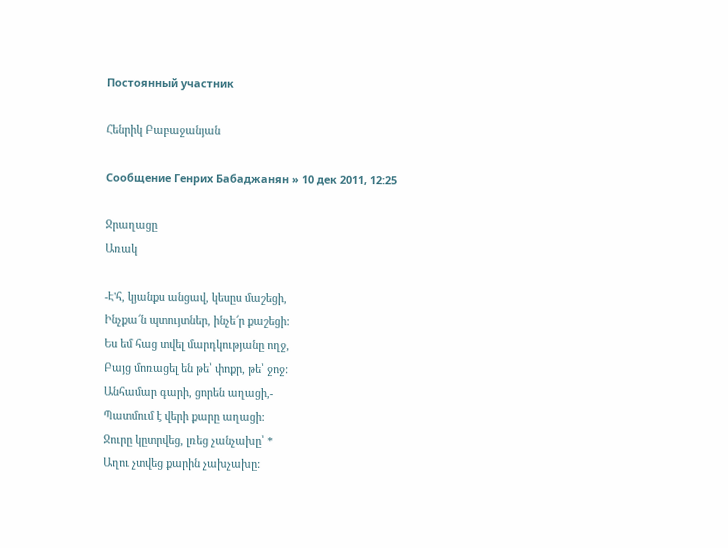Постоянный участник

Հենրիկ Բաբաջանյան

Сообщение Генрих Бабаджанян » 10 дек 2011, 12:25

Ջրաղացը
Առակ

-Է'հ, կյանքս անցավ, կեսըս մաշեցի,
Ինչքա՜ն պտույտներ, ինչե՜ր քաշեցի:
Ես եմ հաց տվել մարդկությանը ողջ,
Բայց մոռացել են թե՝ փոքր, թե՝ ջոջ:
Անհամար գարի, ցորեն աղացի,-
Պատմում է վերի քարը աղացի:
Ջուրը կըտրվեց, լռեց չանչախը՝ *
Աղու չտվեց քարին չախչախը: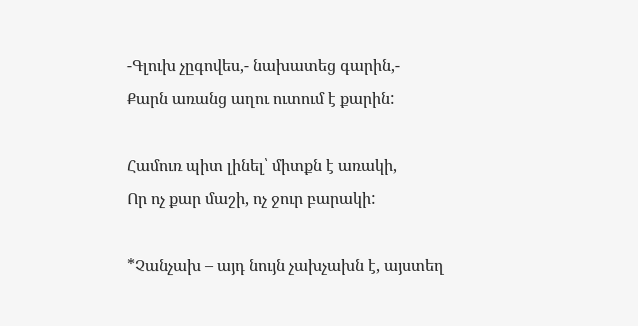-Գլուխ չըգովես,- նախատեց գարին,-
Քարն առանց աղու ուտում է քարին:

Համուռ պիտ լինել՝ միտքն է առակի,
Որ ոչ քար մաշի, ոչ ջուր բարակի:

*Չանչախ – այդ նույն չախչախն է, այստեղ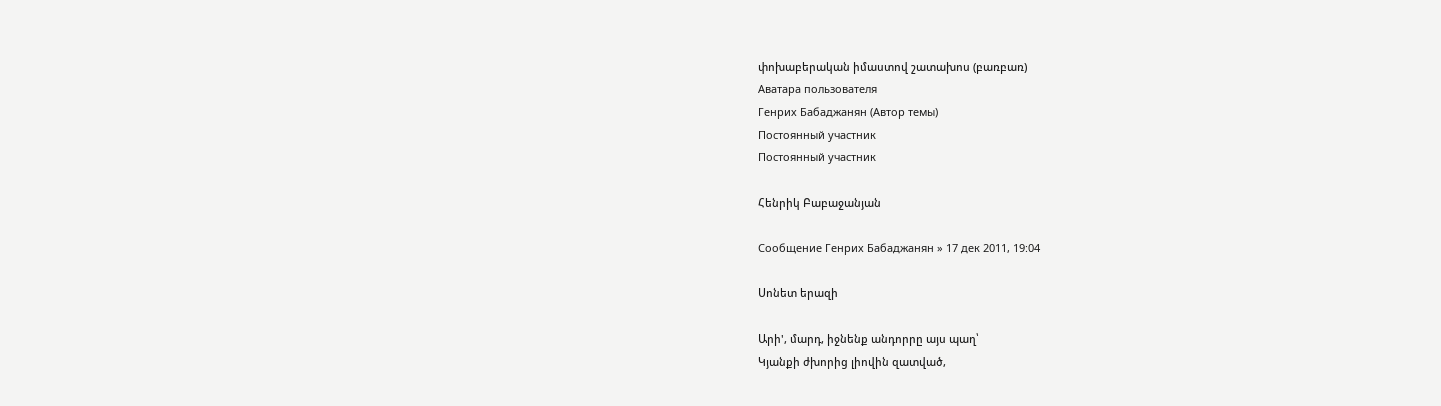փոխաբերական իմաստով շատախոս (բառբառ)
Аватара пользователя
Генрих Бабаджанян (Автор темы)
Постоянный участник
Постоянный участник

Հենրիկ Բաբաջանյան

Сообщение Генрих Бабаджанян » 17 дек 2011, 19:04

Սոնետ երազի

Արի', մարդ, իջնենք անդորրը այս պաղ՝
Կյանքի ժխորից լիովին զատված,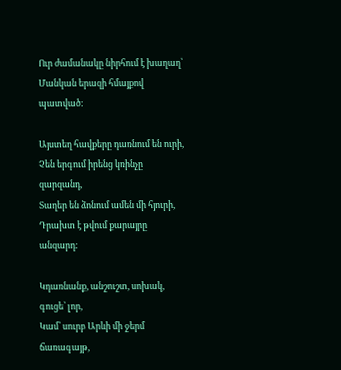Ուր ժամանակը նիրհում է խաղաղ՝
Մանկան երազի հմայքով պատված:

Այստեղ հավքերը դառնում են ուրի,
Չեն երգում իրենց կռինչը զարզանդ,
Տաղեր են ձոնում ամեն մի հյուրի,
Դրախտ է թվում քարայրը անզարդ:

Կդառնանք, անշուշտ, սոխակ, գուցե՝ լոր,
Կամ՝ սուրբ Արևի մի ջերմ ճառագայթ,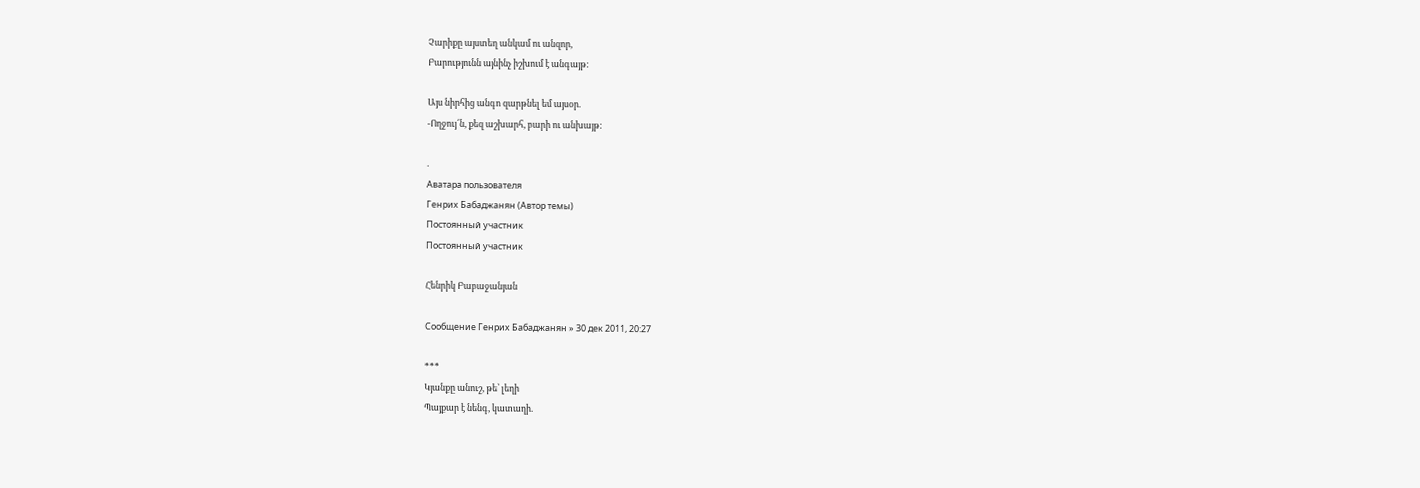Չարիքը այստեղ անկամ ու անզոր,
Բարությունն այնինչ իշխում է անգայթ:

Այս նիրհից անգո զարթնել եմ այսօր.
-Ողջույ՜ն, քեզ աշխարհ, բարի ու անխայթ:

.
Аватара пользователя
Генрих Бабаджанян (Автор темы)
Постоянный участник
Постоянный участник

Հենրիկ Բաբաջանյան

Сообщение Генрих Бабаджанян » 30 дек 2011, 20:27

***
Կյանքը անուշ, թե՝ լեղի
Պայքար է նենգ, կատաղի.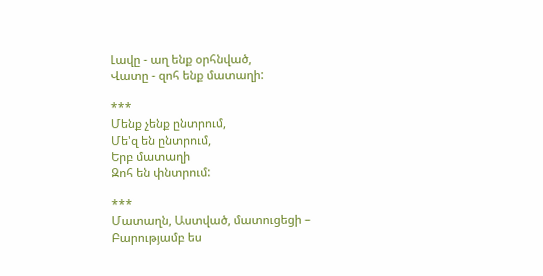Լավը - աղ ենք օրհնված,
Վատը - զոհ ենք մատաղի:

***
Մենք չենք ընտրում,
Մե'զ են ընտրում,
Երբ մատաղի
Զոհ են փնտրում:

***
Մատաղն, Աստված, մատուցեցի –
Բարությամբ ես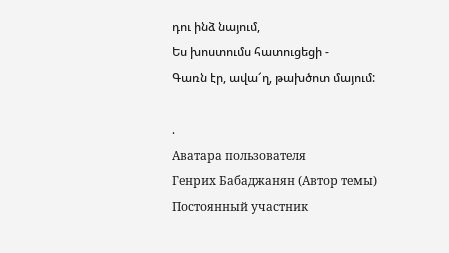դու ինձ նայում,
Ես խոստումս հատուցեցի -
Գառն էր, ավա՜ղ, թախծոտ մայում:

.
Аватара пользователя
Генрих Бабаджанян (Автор темы)
Постоянный участник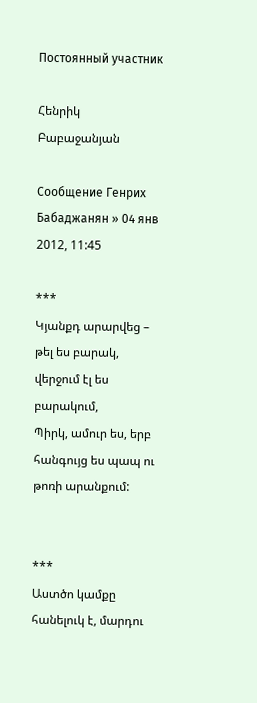Постоянный участник

Հենրիկ Բաբաջանյան

Сообщение Генрих Бабаджанян » 04 янв 2012, 11:45

***
Կյանքդ արարվեց – թել ես բարակ, վերջում էլ ես բարակում,
Պիրկ, ամուր ես, երբ հանգույց ես պապ ու թոռի արանքում:


***
Աստծո կամքը հանելուկ է, մարդու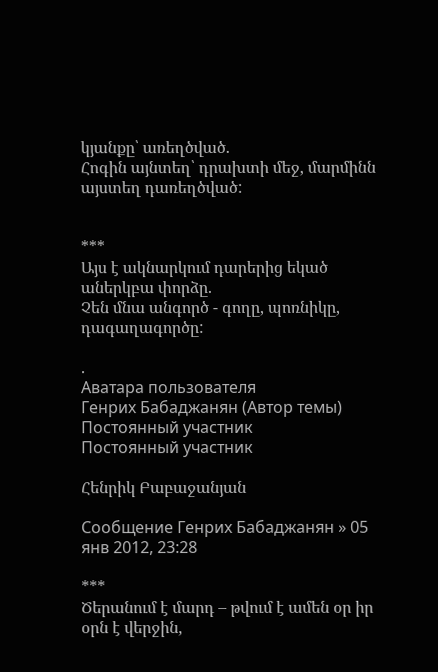կյանքը՝ առեղծված.
Հոգին այնտեղ՝ դրախտի մեջ, մարմինն այստեղ դառեղծված:


***
Այս է ակնարկում դարերից եկած աներկբա փորձը.
Չեն մնա անգործ - գողը, պոռնիկը, դագաղագործը:

.
Аватара пользователя
Генрих Бабаджанян (Автор темы)
Постоянный участник
Постоянный участник

Հենրիկ Բաբաջանյան

Сообщение Генрих Бабаджанян » 05 янв 2012, 23:28

***
Ծերանում է մարդ – թվում է ամեն օր իր օրն է վերջին,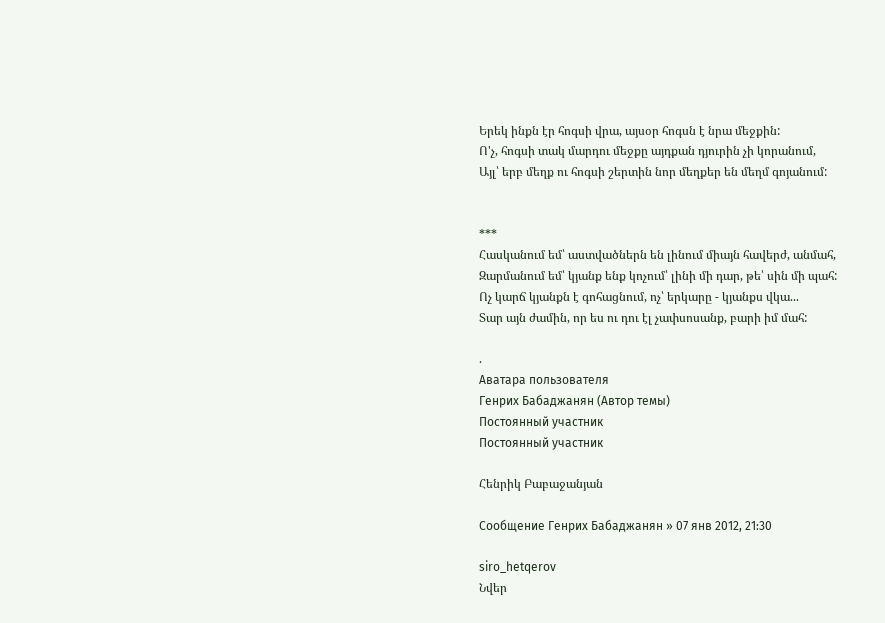Երեկ ինքն էր հոգսի վրա, այսօր հոգսն է նրա մեջքին:
Ո'չ, հոգսի տակ մարդու մեջքը այդքան դյուրին չի կորանում,
Այլ՝ երբ մեղք ու հոգսի շերտին նոր մեղքեր են մեղմ գոյանում:


***
Հասկանում եմ՝ աստվածներն են լինում միայն հավերժ, անմահ,
Զարմանում եմ՝ կյանք ենք կոչում՝ լինի մի դար, թե՝ սին մի պահ:
Ոչ կարճ կյանքն է գոհացնում, ոչ՝ երկարը - կյանքս վկա...
Տար այն ժամին, որ ես ու դու էլ չափսոսանք, բարի իմ մահ:

.
Аватара пользователя
Генрих Бабаджанян (Автор темы)
Постоянный участник
Постоянный участник

Հենրիկ Բաբաջանյան

Сообщение Генрих Бабаджанян » 07 янв 2012, 21:30

siro_hetqerov
Նվեր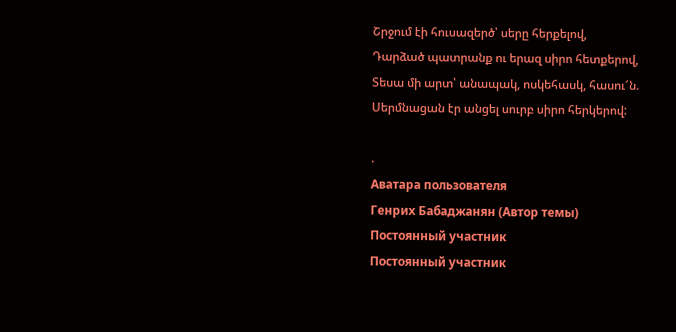Շրջում էի հուսազերծ՝ սերը հերքելով,
Դարձած պատրանք ու երազ սիրո հետքերով,
Տեսա մի արտ՝ անապակ, ոսկեհասկ, հասու՜ն.
Սերմնացան էր անցել սուրբ սիրո հերկերով:

.
Аватара пользователя
Генрих Бабаджанян (Автор темы)
Постоянный участник
Постоянный участник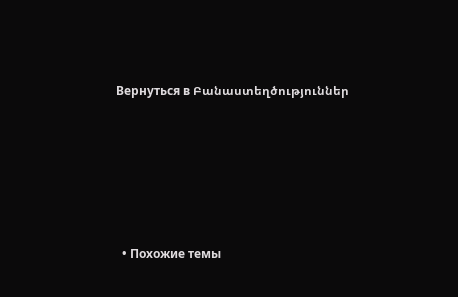Вернуться в Բանաստեղծություններ






  • Похожие темы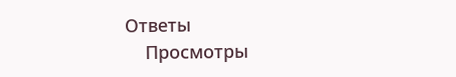Ответы
    Просмотры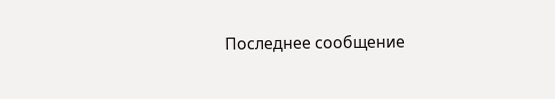Последнее сообщение